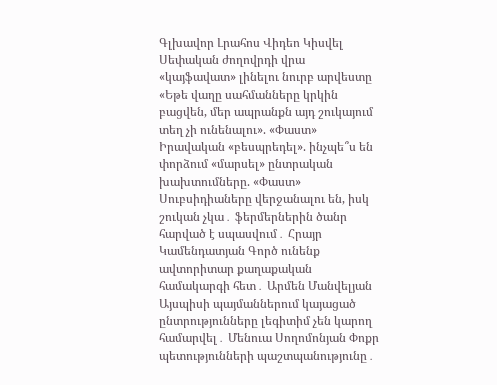Գլխավոր Լրահոս Վիդեո Կիսվել
Սեփական ժողովրդի վրա «կայֆավատ» լինելու նուրբ արվեստը «Եթե վաղը սահմանները կրկին բացվեն, մեր ապրանքն այդ շուկայում տեղ չի ունենալու». «Փաստ» Իրավական «բեսպրեդել». ինչպե՞ս են փորձում «մարսել» ընտրական խախտումները. «Փաստ» Սուբսիդիաները վերջանալու են, իսկ շուկան չկա․ ֆերմերներին ծանր հարված է սպասվում․ Հրայր Կամենդատյան Գործ ունենք ավտորիտար քաղաքական համակարգի հետ․ Արմեն Մանվելյան Այսպիսի պայմաններում կայացած ընտրությունները լեգիտիմ չեն կարող համարվել․ Մենուա Սողոմոնյան Փոքր պետությունների պաշտպանությունը․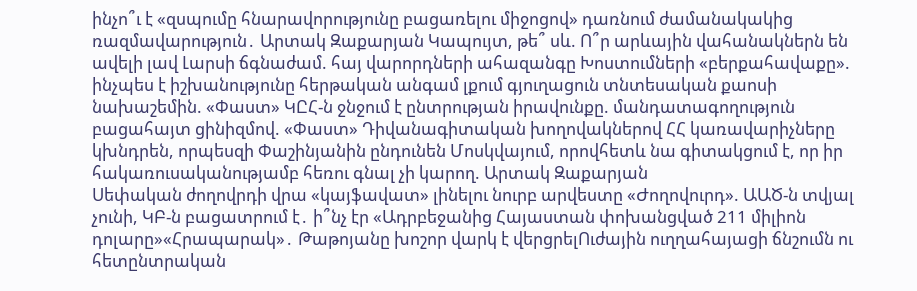ինչո՞ւ է «զսպումը հնարավորությունը բացառելու միջոցով» դառնում ժամանակակից ռազմավարություն․ Արտակ Զաքարյան Կապույտ, թե՞ սև. Ո՞ր արևային վահանակներն են ավելի լավ Լարսի ճգնաժամ. հայ վարորդների ահազանգը Խոստումների «բերքահավաքը». ինչպես է իշխանությունը հերթական անգամ լքում գյուղացուն տնտեսական քաոսի նախաշեմին. «Փաստ» ԿԸՀ-ն ջնջում է ընտրության իրավունքը. մանդատագողություն բացահայտ ցինիզմով. «Փաստ» Դիվանագիտական խողովակներով ՀՀ կառավարիչները կխնդրեն, որպեսզի Փաշինյանին ընդունեն Մոսկվայում, որովհետև նա գիտակցում է, որ իր հակառուսականությամբ հեռու գնալ չի կարող. Արտակ Զաքարյան
Սեփական ժողովրդի վրա «կայֆավատ» լինելու նուրբ արվեստը «Ժողովուրդ». ԱԱԾ-ն տվյալ չունի, ԿԲ-ն բացատրում է․ ի՞նչ էր «Ադրբեջանից Հայաստան փոխանցված 211 միլիոն դոլարը»«Հրապարակ»․ Թաթոյանը խոշոր վարկ է վերցրելՈւժային ուղղահայացի ճնշումն ու հետընտրական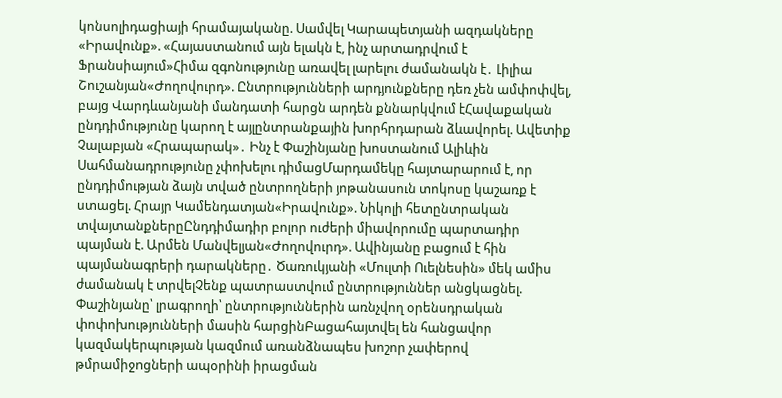կոնսոլիդացիայի հրամայականը. Սամվել Կարապետյանի ազդակները «Իրավունք». «Հայաստանում այն ելակն է, ինչ արտադրվում է Ֆրանսիայում»Հիմա զգոնությունը առավել լարելու ժամանակն է․ Լիլիա Շուշանյան«Ժողովուրդ». Ընտրությունների արդյունքները դեռ չեն ամփոփվել, բայց Վարդևանյանի մանդատի հարցն արդեն քննարկվում էՀավաքական ընդդիմությունը կարող է այլընտրանքային խորհրդարան ձևավորել. Ավետիք Չալաբյան «Հրապարակ»․ Ինչ է Փաշինյանը խոստանում Ալիևին Սահմանադրությունը չփոխելու դիմացՄարդամեկը հայտարարում է, որ ընդդիմության ձայն տված ընտրողների յոթանասուն տոկոսը կաշառք է ստացել. Հրայր Կամենդատյան«Իրավունք». Նիկոլի հետընտրական տվայտանքներըԸնդդիմադիր բոլոր ուժերի միավորումը պարտադիր պայման է. Արմեն Մանվելյան«Ժողովուրդ». Ավինյանը բացում է հին պայմանագրերի դարակները․ Ծառուկյանի «Մուլտի Ուելնեսին» մեկ ամիս ժամանակ է տրվելՉենք պատրաստվում ընտրություններ անցկացնել. Փաշինյանը՝ լրագրողի՝ ընտրություններին առնչվող օրենսդրական փոփոխությունների մասին հարցինԲացահայտվել են հանցավոր կազմակերպության կազմում առանձնապես խոշոր չափերով թմրամիջnցների ապօրինի իրացման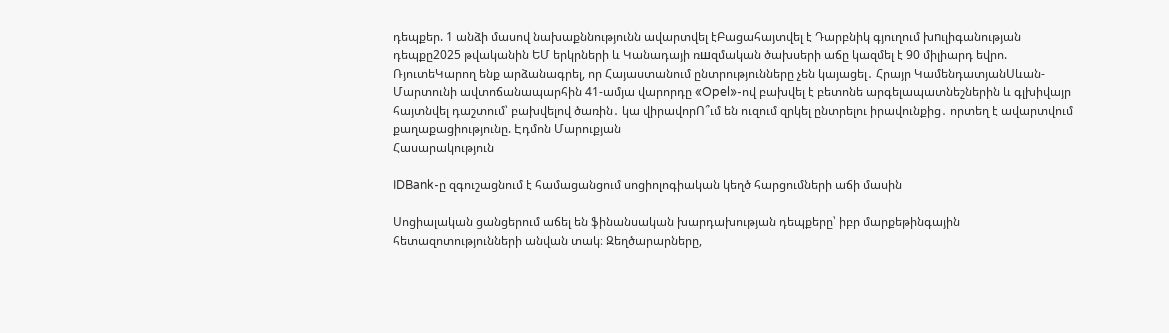դեպքեր. 1 անձի մասով նախաքննությունն ավարտվել էԲացահայտվել է Դարբնիկ գյուղում խnւլիգանության դեպքը2025 թվականին ԵՄ երկրների և Կանադայի ռшզմական ծախսերի աճը կազմել է 90 միլիարդ եվրո. ՌյուտեԿարող ենք արձանագրել, որ Հայաստանում ընտրությունները չեն կայացել․ Հրայր ԿամենդատյանՍևան-Մարտունի ավտոճանապարհին 41-ամյա վարորդը «Opel»-ով բախվել է բետոնե արգելապատնեշներին և գլխիվայր հայտնվել դաշտում՝ բախվելով ծառին․ կա վիրավորՈ՞ւմ են ուզում զրկել ընտրելու իրավունքից․ որտեղ է ավարտվում քաղաքացիությունը. Էդմոն Մարուքյան
Հասարակություն

IDBank-ը զգուշացնում է համացանցում սոցիոլոգիական կեղծ հարցումների աճի մասին

Սոցիալական ցանցերում աճել են ֆինանսական խարդախության դեպքերը՝ իբր մարքեթինգային հետազոտությունների անվան տակ։ Զեղծարարները,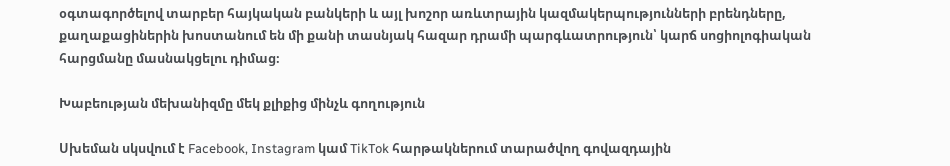օգտագործելով տարբեր հայկական բանկերի և այլ խոշոր առևտրային կազմակերպությունների բրենդները, քաղաքացիներին խոստանում են մի քանի տասնյակ հազար դրամի պարգևատրություն՝ կարճ սոցիոլոգիական հարցմանը մասնակցելու դիմաց։

Խաբեության մեխանիզմը մեկ քլիքից մինչև գողություն

Սխեման սկսվում է Facebook, Instagram կամ TikTok հարթակներում տարածվող գովազդային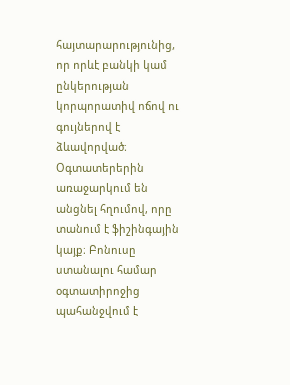հայտարարությունից, որ որևէ բանկի կամ ընկերության կորպորատիվ ոճով ու գույներով է ձևավորված։ Օգտատերերին առաջարկում են անցնել հղումով, որը տանում է ֆիշինգային կայք։ Բոնուսը ստանալու համար օգտատիրոջից պահանջվում է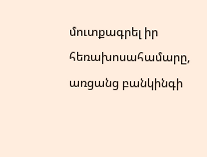մուտքագրել իր հեռախոսահամարը, առցանց բանկինգի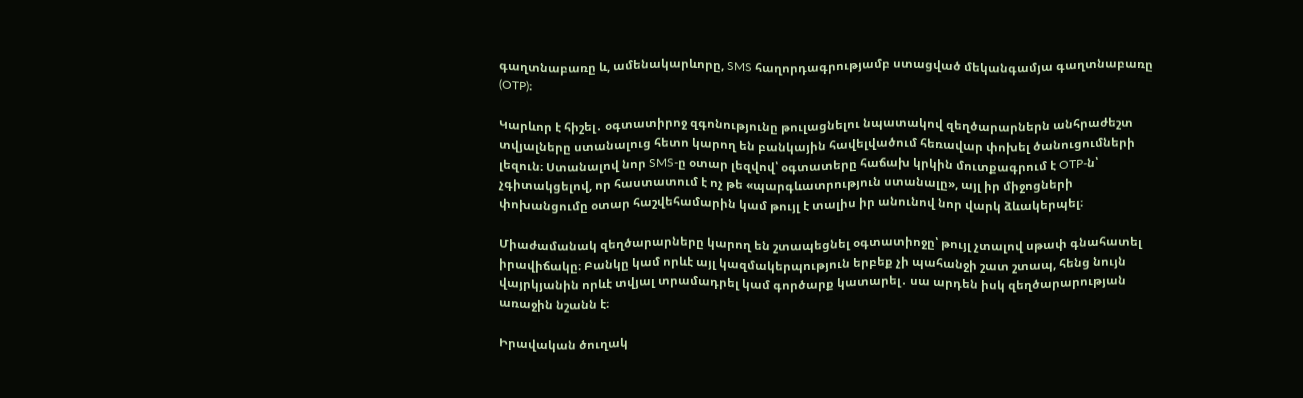գաղտնաբառը և, ամենակարևորը, SMS հաղորդագրությամբ ստացված մեկանգամյա գաղտնաբառը (OTP)։

Կարևոր է հիշել․ օգտատիրոջ զգոնությունը թուլացնելու նպատակով զեղծարարներն անհրաժեշտ տվյալները ստանալուց հետո կարող են բանկային հավելվածում հեռավար փոխել ծանուցումների լեզուն։ Ստանալով նոր SMS-ը օտար լեզվով՝ օգտատերը հաճախ կրկին մուտքագրում է OTP-ն՝ չգիտակցելով, որ հաստատում է ոչ թե «պարգևատրություն ստանալը», այլ իր միջոցների փոխանցումը օտար հաշվեհամարին կամ թույլ է տալիս իր անունով նոր վարկ ձևակերպել։

Միաժամանակ զեղծարարները կարող են շտապեցնել օգտատիոջը՝ թույլ չտալով սթափ գնահատել իրավիճակը։ Բանկը կամ որևէ այլ կազմակերպություն երբեք չի պահանջի շատ շտապ, հենց նույն վայրկյանին որևէ տվյալ տրամադրել կամ գործարք կատարել․ սա արդեն իսկ զեղծարարության առաջին նշանն է։

Իրավական ծուղակ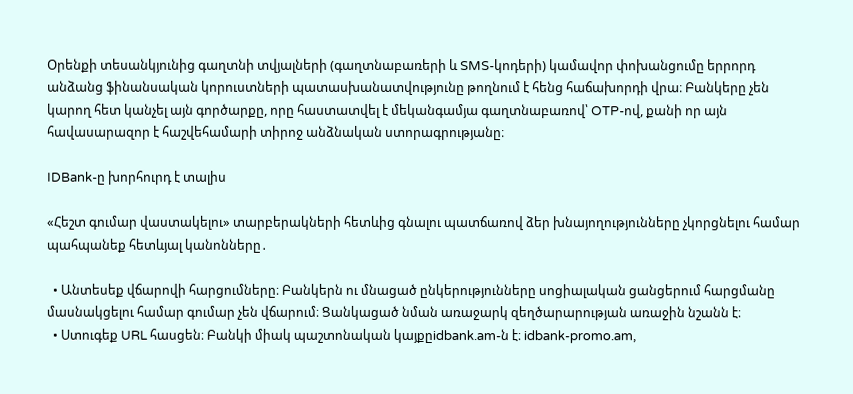Օրենքի տեսանկյունից գաղտնի տվյալների (գաղտնաբառերի և SMS-կոդերի) կամավոր փոխանցումը երրորդ անձանց ֆինանսական կորուստների պատասխանատվությունը թողնում է հենց հաճախորդի վրա։ Բանկերը չեն կարող հետ կանչել այն գործարքը, որը հաստատվել է մեկանգամյա գաղտնաբառով՝ OTP-ով, քանի որ այն հավասարազոր է հաշվեհամարի տիրոջ անձնական ստորագրությանը։

IDBank-ը խորհուրդ է տալիս

«Հեշտ գումար վաստակելու» տարբերակների հետևից գնալու պատճառով ձեր խնայողությունները չկորցնելու համար պահպանեք հետևյալ կանոնները․

  • Անտեսեք վճարովի հարցումները։ Բանկերն ու մնացած ընկերությունները սոցիալական ցանցերում հարցմանը մասնակցելու համար գումար չեն վճարում։ Ցանկացած նման առաջարկ զեղծարարության առաջին նշանն է։
  • Ստուգեք URL հասցեն։ Բանկի միակ պաշտոնական կայքըidbank.am-ն է։ idbank-promo.am,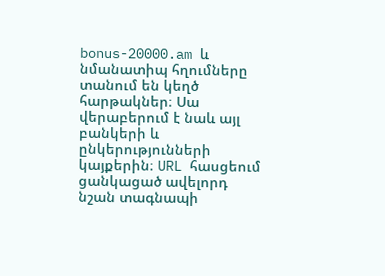bonus-20000.am և նմանատիպ հղումները տանում են կեղծ հարթակներ։ Սա վերաբերում է նաև այլ բանկերի և ընկերությունների կայքերին։ URL հասցեում ցանկացած ավելորդ նշան տագնապի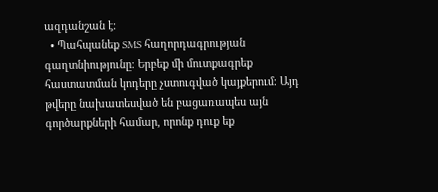ազդանշան է։
  • Պահպանեք SMS հաղորդագրության գաղտնիությունը։ Երբեք մի մուտքագրեք հաստատման կոդերը չստուգված կայքերում։ Այդ թվերը նախատեսված են բացառապես այն գործարքների համար, որոնք դուք եք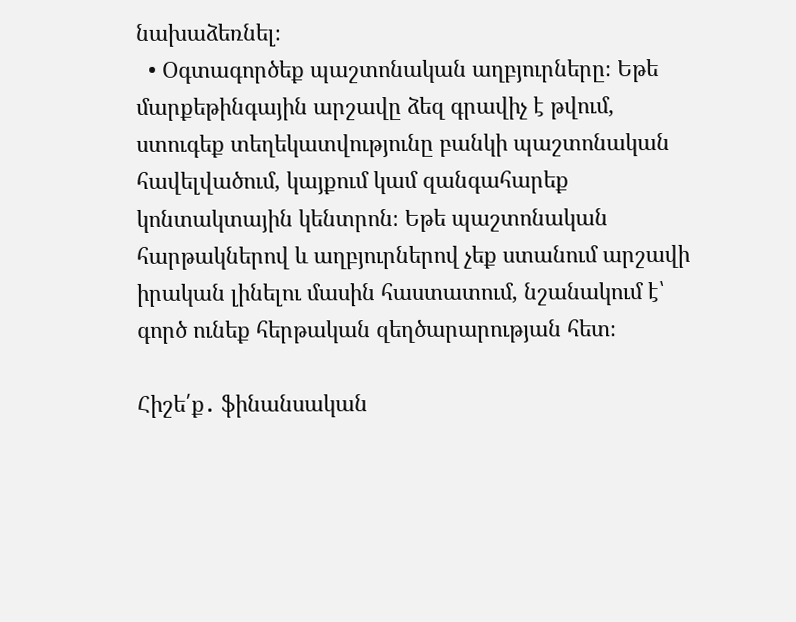նախաձեռնել։
  • Օգտագործեք պաշտոնական աղբյուրները։ Եթե մարքեթինգային արշավը ձեզ գրավիչ է թվում, ստուգեք տեղեկատվությունը բանկի պաշտոնական հավելվածում, կայքում կամ զանգահարեք կոնտակտային կենտրոն։ Եթե պաշտոնական հարթակներով և աղբյուրներով չեք ստանում արշավի իրական լինելու մասին հաստատում, նշանակում է՝ գործ ունեք հերթական զեղծարարության հետ։

Հիշե՛ք․ ֆինանսական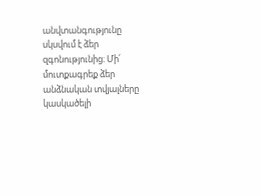անվտանգությունը սկսվում է ձեր զգոնությունից։ Մի՛ մուտքագրեք ձեր անձնական տվյալները կասկածելի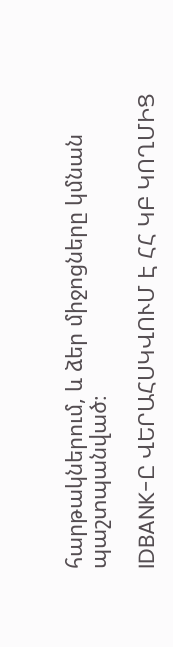հարթակներում, և ձեր միջոցները կմնան պաշտպանված։

IDBANK-Ը ՎԵՐԱՀՍԿՎՈՒՄ Է ՀՀ ԿԲ ԿՈՂՄԻՑ